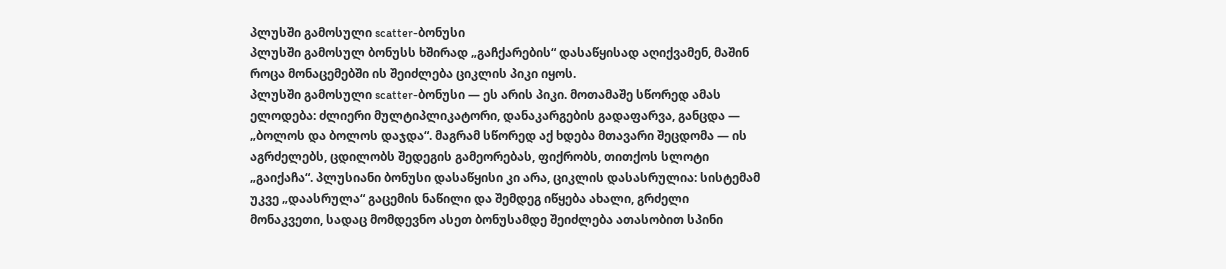პლუსში გამოსული scatter-ბონუსი
პლუსში გამოსულ ბონუსს ხშირად „გაჩქარების“ დასაწყისად აღიქვამენ, მაშინ როცა მონაცემებში ის შეიძლება ციკლის პიკი იყოს.
პლუსში გამოსული scatter-ბონუსი — ეს არის პიკი. მოთამაშე სწორედ ამას ელოდება: ძლიერი მულტიპლიკატორი, დანაკარგების გადაფარვა, განცდა — „ბოლოს და ბოლოს დაჯდა“. მაგრამ სწორედ აქ ხდება მთავარი შეცდომა — ის აგრძელებს, ცდილობს შედეგის გამეორებას, ფიქრობს, თითქოს სლოტი „გაიქაჩა“. პლუსიანი ბონუსი დასაწყისი კი არა, ციკლის დასასრულია: სისტემამ უკვე „დაასრულა“ გაცემის ნაწილი და შემდეგ იწყება ახალი, გრძელი მონაკვეთი, სადაც მომდევნო ასეთ ბონუსამდე შეიძლება ათასობით სპინი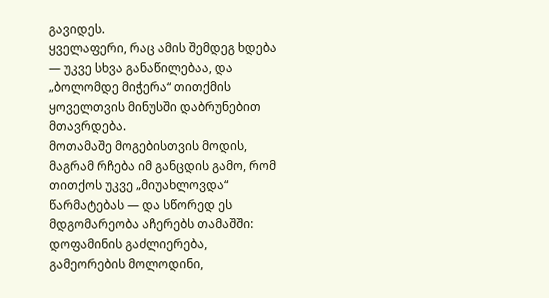გავიდეს.
ყველაფერი, რაც ამის შემდეგ ხდება — უკვე სხვა განაწილებაა, და „ბოლომდე მიჭერა“ თითქმის ყოველთვის მინუსში დაბრუნებით მთავრდება.
მოთამაშე მოგებისთვის მოდის, მაგრამ რჩება იმ განცდის გამო, რომ თითქოს უკვე „მიუახლოვდა“ წარმატებას — და სწორედ ეს მდგომარეობა აჩერებს თამაშში: დოფამინის გაძლიერება, გამეორების მოლოდინი,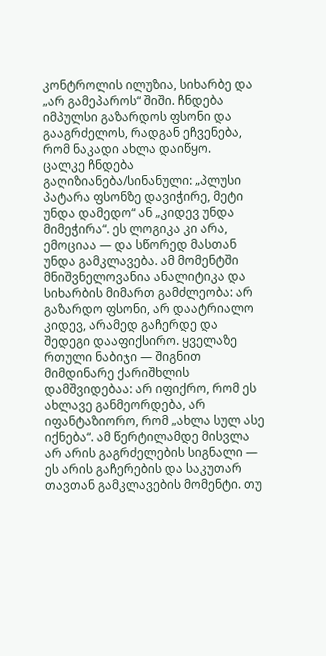კონტროლის ილუზია, სიხარბე და „არ გამეპაროს“ შიში. ჩნდება იმპულსი გაზარდოს ფსონი და გააგრძელოს, რადგან ეჩვენება, რომ ნაკადი ახლა დაიწყო.
ცალკე ჩნდება გაღიზიანება/სინანული: „პლუსი პატარა ფსონზე დავიჭირე, მეტი უნდა დამედო“ ან „კიდევ უნდა მიმეჭირა“. ეს ლოგიკა კი არა, ემოციაა — და სწორედ მასთან უნდა გამკლავება. ამ მომენტში მნიშვნელოვანია ანალიტიკა და სიხარბის მიმართ გამძლეობა: არ გაზარდო ფსონი, არ დაატრიალო კიდევ, არამედ გაჩერდე და შედეგი დააფიქსირო. ყველაზე რთული ნაბიჯი — შიგნით მიმდინარე ქარიშხლის დამშვიდებაა: არ იფიქრო, რომ ეს ახლავე განმეორდება, არ იფანტაზიორო, რომ „ახლა სულ ასე იქნება“. ამ წერტილამდე მისვლა არ არის გაგრძელების სიგნალი — ეს არის გაჩერების და საკუთარ თავთან გამკლავების მომენტი. თუ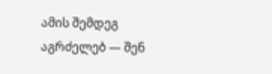ამის შემდეგ აგრძელებ — შენ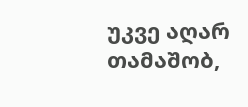უკვე აღარ თამაშობ,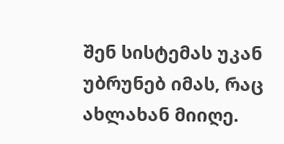შენ სისტემას უკან უბრუნებ იმას, რაც ახლახან მიიღე.